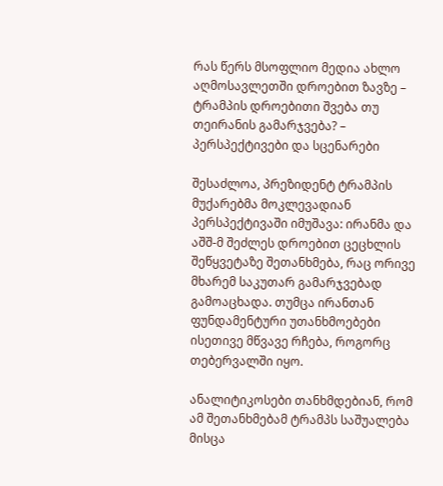რას წერს მსოფლიო მედია ახლო აღმოსავლეთში დროებით ზავზე – ტრამპის დროებითი შვება თუ თეირანის გამარჯვება? – პერსპექტივები და სცენარები

შესაძლოა, პრეზიდენტ ტრამპის მუქარებმა მოკლევადიან პერსპექტივაში იმუშავა: ირანმა და აშშ-მ შეძლეს დროებით ცეცხლის შეწყვეტაზე შეთანხმება, რაც ორივე მხარემ საკუთარ გამარჯვებად გამოაცხადა. თუმცა ირანთან ფუნდამენტური უთანხმოებები ისეთივე მწვავე რჩება, როგორც თებერვალში იყო.

ანალიტიკოსები თანხმდებიან, რომ ამ შეთანხმებამ ტრამპს საშუალება მისცა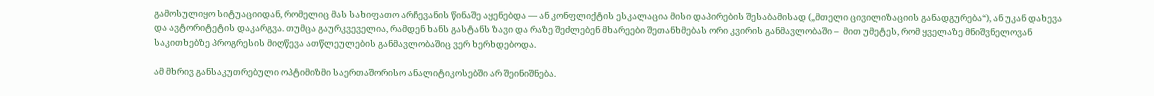გამოსულიყო სიტუაციიდან, რომელიც მას სახიფათო არჩევანის წინაშე აყენებდა — ან კონფლიქტის ესკალაცია მისი დაპირების შესაბამისად („მთელი ცივილიზაციის განადგურება“), ან უკან დახევა და ავტორიტეტის დაკარგვა. თუმცა გაურკვეველია, რამდენ ხანს გასტანს ზავი და რაზე შეძლებენ მხარეები შეთანხმებას ორი კვირის განმავლობაში –  მით უმეტეს, რომ ყველაზე მნიშვნელოვან საკითხებზე პროგრესის მიღწევა ათწლეულების განმავლობაშიც ვერ ხერხდებოდა.

ამ მხრივ განსაკუთრებული ოპტიმიზმი საერთაშორისო ანალიტიკოსებში არ შეინიშნება.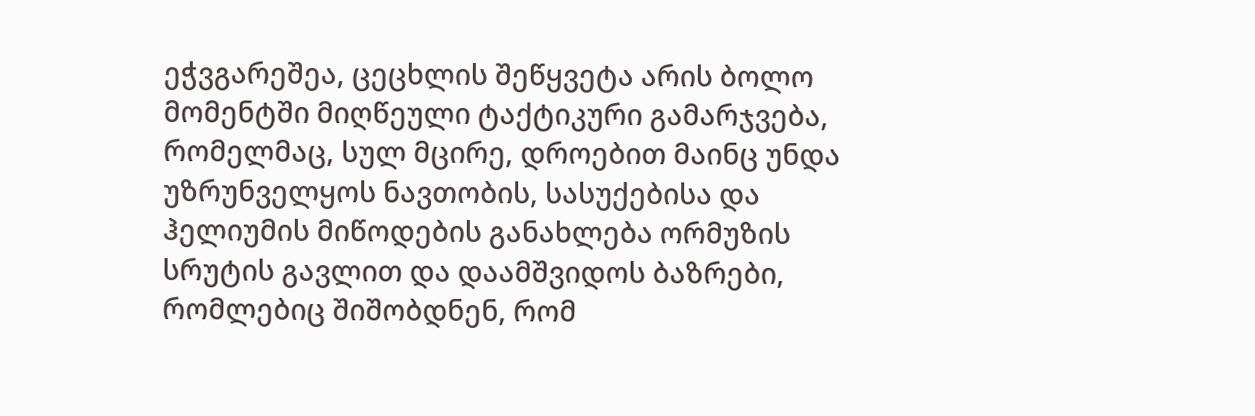ეჭვგარეშეა, ცეცხლის შეწყვეტა არის ბოლო მომენტში მიღწეული ტაქტიკური გამარჯვება, რომელმაც, სულ მცირე, დროებით მაინც უნდა უზრუნველყოს ნავთობის, სასუქებისა და ჰელიუმის მიწოდების განახლება ორმუზის სრუტის გავლით და დაამშვიდოს ბაზრები, რომლებიც შიშობდნენ, რომ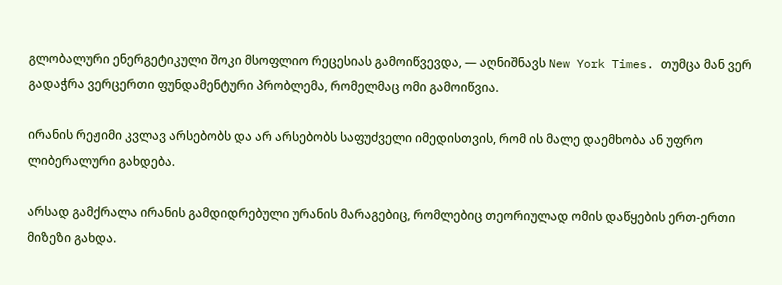გლობალური ენერგეტიკული შოკი მსოფლიო რეცესიას გამოიწვევდა, — აღნიშნავს New York Times. თუმცა მან ვერ გადაჭრა ვერცერთი ფუნდამენტური პრობლემა, რომელმაც ომი გამოიწვია.

ირანის რეჟიმი კვლავ არსებობს და არ არსებობს საფუძველი იმედისთვის, რომ ის მალე დაემხობა ან უფრო ლიბერალური გახდება.

არსად გამქრალა ირანის გამდიდრებული ურანის მარაგებიც, რომლებიც თეორიულად ომის დაწყების ერთ-ერთი მიზეზი გახდა.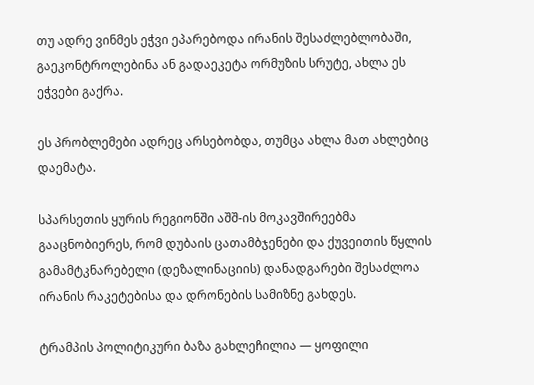თუ ადრე ვინმეს ეჭვი ეპარებოდა ირანის შესაძლებლობაში, გაეკონტროლებინა ან გადაეკეტა ორმუზის სრუტე, ახლა ეს ეჭვები გაქრა.

ეს პრობლემები ადრეც არსებობდა, თუმცა ახლა მათ ახლებიც დაემატა.

სპარსეთის ყურის რეგიონში აშშ-ის მოკავშირეებმა გააცნობიერეს, რომ დუბაის ცათამბჯენები და ქუვეითის წყლის გამამტკნარებელი (დეზალინაციის) დანადგარები შესაძლოა ირანის რაკეტებისა და დრონების სამიზნე გახდეს.

ტრამპის პოლიტიკური ბაზა გახლეჩილია — ყოფილი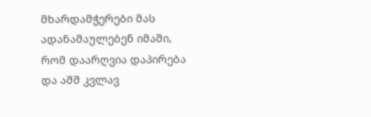მხარდამჭერები მას ადანაშაულებენ იმაში, რომ დაარღვია დაპირება და აშშ კვლავ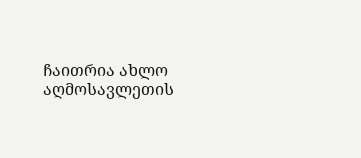ჩაითრია ახლო აღმოსავლეთის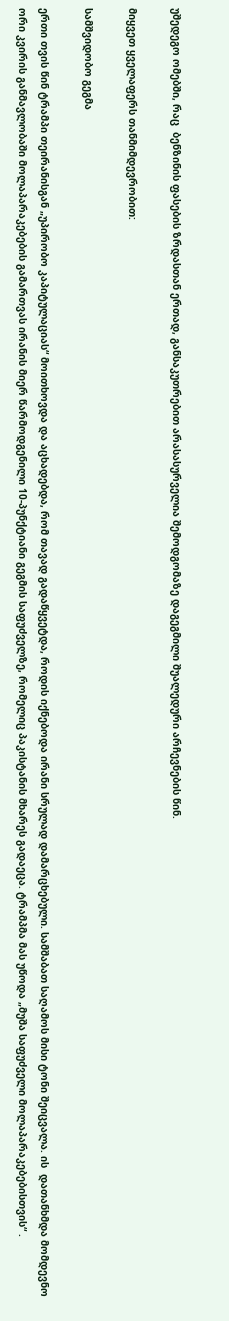უშედეგო ომებში, რაც  ბენზინის ფასების ზრდასთან ერთად, განსაკუთრებით არასასურველია შემოდგომაზე დაგეგმილი შუალედური არჩევნების წინ.

მიყვეთ ყველაფერს თანმიმდევრობით:

სამშვიდობო გეგმა

ერთი თვის წინ ტრამპი თეირანისგან „უპირობო კაპიტულაციას“ მოითხოვდა და აცხადებდა, რომ თავად გადაწყვეტდა, როდის იქნებოდა ირანი სრულად დამარცხებული. სამშაბათ საღამოს მისი ტონი შეიცვალა. ის  დათანხმდა მომდევნო ორი კვირის განმავლობაში მოლაპარაკებების გამართვას ირანის მიერ წარმოდგენილი 10-პუნქტიანი გეგმის საფუძველზე, რომელიც პაკისტანის მხარეს გადაეცა. ტრამპმა მას უწოდა „მუშა საფუძველი მოლაპარაკებებისთვის“ .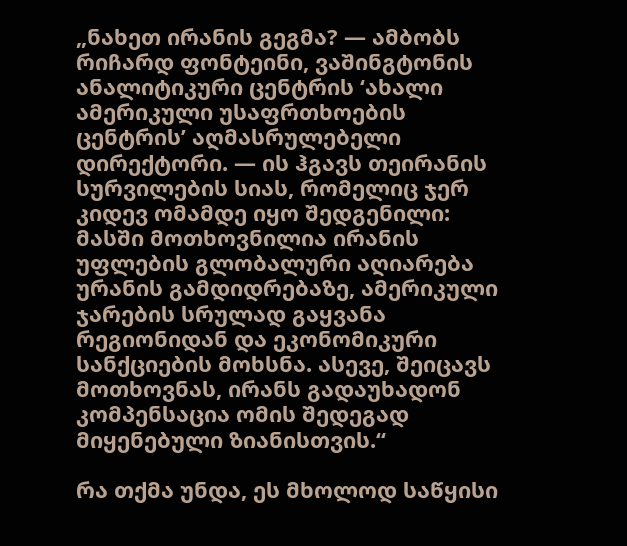„ნახეთ ირანის გეგმა? — ამბობს რიჩარდ ფონტეინი, ვაშინგტონის ანალიტიკური ცენტრის ‘ახალი ამერიკული უსაფრთხოების ცენტრის’ აღმასრულებელი დირექტორი. — ის ჰგავს თეირანის სურვილების სიას, რომელიც ჯერ კიდევ ომამდე იყო შედგენილი: მასში მოთხოვნილია ირანის უფლების გლობალური აღიარება ურანის გამდიდრებაზე, ამერიკული ჯარების სრულად გაყვანა რეგიონიდან და ეკონომიკური სანქციების მოხსნა. ასევე, შეიცავს მოთხოვნას, ირანს გადაუხადონ კომპენსაცია ომის შედეგად მიყენებული ზიანისთვის.“

რა თქმა უნდა, ეს მხოლოდ საწყისი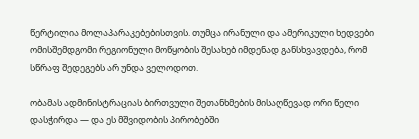წერტილია მოლაპარაკებებისთვის. თუმცა ირანული და ამერიკული ხედვები ომისშემდგომი რეგიონული მოწყობის შესახებ იმდენად განსხვავდება, რომ სწრაფ შედეგებს არ უნდა ველოდოთ.

ობამას ადმინისტრაციას ბირთვული შეთანხმების მისაღწევად ორი წელი დასჭირდა — და ეს მშვიდობის პირობებში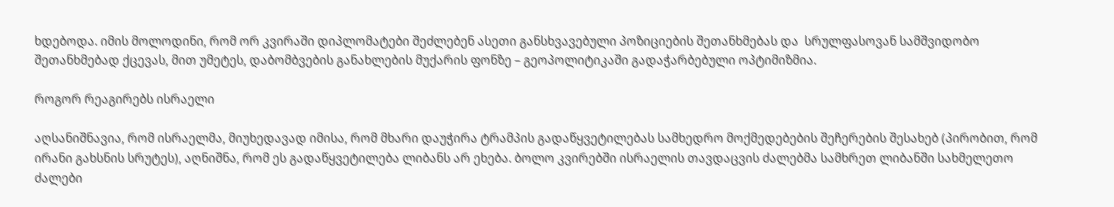ხდებოდა. იმის მოლოდინი, რომ ორ კვირაში დიპლომატები შეძლებენ ასეთი განსხვავებული პოზიციების შეთანხმებას და  სრულფასოვან სამშვიდობო შეთანხმებად ქცევას, მით უმეტეს, დაბომბვების განახლების მუქარის ფონზე – გეოპოლიტიკაში გადაჭარბებული ოპტიმიზმია.

როგორ რეაგირებს ისრაელი

აღსანიშნავია, რომ ისრაელმა, მიუხედავად იმისა, რომ მხარი დაუჭირა ტრამპის გადაწყვეტილებას სამხედრო მოქმედებების შეჩერების შესახებ (პირობით, რომ ირანი გახსნის სრუტეს), აღნიშნა, რომ ეს გადაწყვეტილება ლიბანს არ ეხება. ბოლო კვირებში ისრაელის თავდაცვის ძალებმა სამხრეთ ლიბანში სახმელეთო ძალები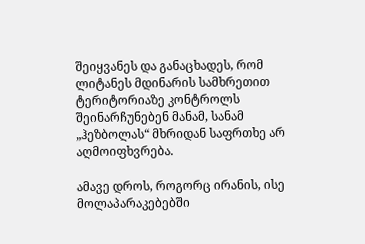შეიყვანეს და განაცხადეს, რომ ლიტანეს მდინარის სამხრეთით ტერიტორიაზე კონტროლს შეინარჩუნებენ მანამ, სანამ „ჰეზბოლას“ მხრიდან საფრთხე არ აღმოიფხვრება.

ამავე დროს, როგორც ირანის, ისე მოლაპარაკებებში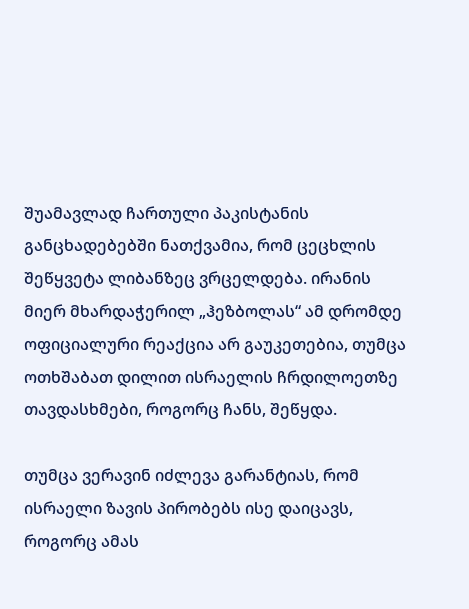შუამავლად ჩართული პაკისტანის განცხადებებში ნათქვამია, რომ ცეცხლის შეწყვეტა ლიბანზეც ვრცელდება. ირანის მიერ მხარდაჭერილ „ჰეზბოლას“ ამ დრომდე ოფიციალური რეაქცია არ გაუკეთებია, თუმცა ოთხშაბათ დილით ისრაელის ჩრდილოეთზე თავდასხმები, როგორც ჩანს, შეწყდა.

თუმცა ვერავინ იძლევა გარანტიას, რომ ისრაელი ზავის პირობებს ისე დაიცავს, როგორც ამას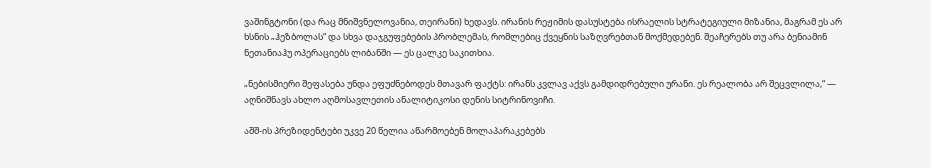ვაშინგტონი (და რაც მნიშვნელოვანია, თეირანი) ხედავს. ირანის რეჟიმის დასუსტება ისრაელის სტრატეგიული მიზანია, მაგრამ ეს არ ხსნის „ჰეზბოლას“ და სხვა დაჯგუფებების პრობლემას, რომლებიც ქვეყნის საზღვრებთან მოქმედებენ. შეაჩერებს თუ არა ბენიამინ ნეთანიაჰუ ოპერაციებს ლიბანში — ეს ცალკე საკითხია.

„ნებისმიერი შეფასება უნდა ეფუძნებოდეს მთავარ ფაქტს: ირანს კვლავ აქვს გამდიდრებული ურანი. ეს რეალობა არ შეცვლილა,“ — აღნიშნავს ახლო აღმოსავლეთის ანალიტიკოსი დენის სიტრინოვიჩი.

აშშ-ის პრეზიდენტები უკვე 20 წელია აწარმოებენ მოლაპარაკებებს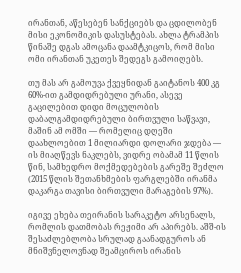ირანთან, აწესებენ სანქციებს და ცდილობენ მისი ეკონომიკის დასუსტებას. ახლა ტრამპის წინაშე დგას ამოცანა დაამტკიცოს, რომ მისი ომი ირანთან უკეთეს შედეგს გამოიღებს.

თუ მას არ გამოუვა ქვეყნიდან გაიტანოს 400 კგ 60%-ით გამდიდრებული ურანი, ასევე გაცილებით დიდი მოცულობის დაბალგამდიდრებული ბირთვული საწვავი, მაშინ ამ ომში — რომელიც დღეში დაახლოებით 1 მილიარდი დოლარი ჯდება — ის მიაღწევს ნაკლებს, ვიდრე ობამამ 11 წლის წინ, სამხედრო მოქმედებების გარეშე შეძლო (2015 წლის შეთანხმების ფარგლებში ირანმა დაკარგა თავისი ბირთვული მარაგების 97%).

იგივე ეხება თეირანის სარაკეტო არსენალს, რომლის დათმობას რეჟიმი არ აპირებს. აშშ-ის შესაძლებლობა სრულად გაანადგუროს ან მნიშვნელოვნად შეამციროს ირანის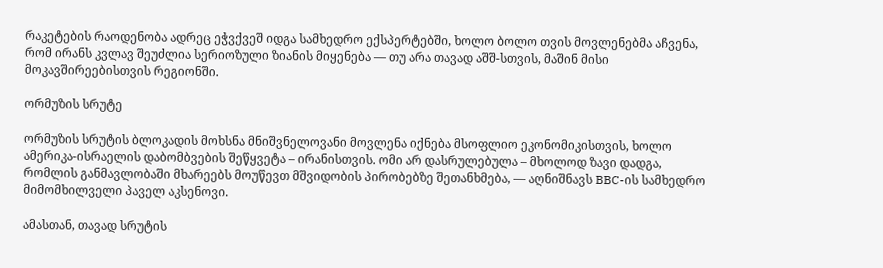რაკეტების რაოდენობა ადრეც ეჭვქვეშ იდგა სამხედრო ექსპერტებში, ხოლო ბოლო თვის მოვლენებმა აჩვენა, რომ ირანს კვლავ შეუძლია სერიოზული ზიანის მიყენება — თუ არა თავად აშშ-სთვის, მაშინ მისი მოკავშირეებისთვის რეგიონში.

ორმუზის სრუტე

ორმუზის სრუტის ბლოკადის მოხსნა მნიშვნელოვანი მოვლენა იქნება მსოფლიო ეკონომიკისთვის, ხოლო ამერიკა-ისრაელის დაბომბვების შეწყვეტა – ირანისთვის. ომი არ დასრულებულა – მხოლოდ ზავი დადგა, რომლის განმავლობაში მხარეებს მოუწევთ მშვიდობის პირობებზე შეთანხმება, — აღნიშნავს BBC-ის სამხედრო მიმომხილველი პაველ აკსენოვი.

ამასთან, თავად სრუტის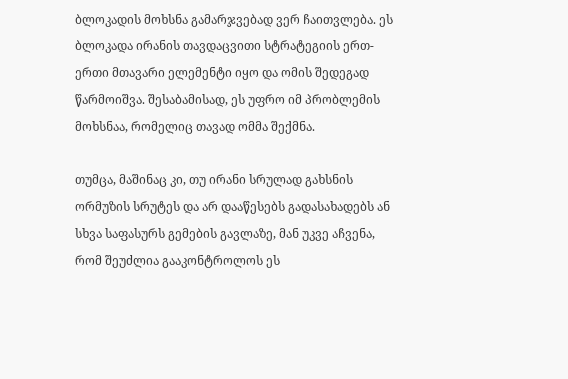ბლოკადის მოხსნა გამარჯვებად ვერ ჩაითვლება. ეს ბლოკადა ირანის თავდაცვითი სტრატეგიის ერთ-ერთი მთავარი ელემენტი იყო და ომის შედეგად წარმოიშვა. შესაბამისად, ეს უფრო იმ პრობლემის მოხსნაა, რომელიც თავად ომმა შექმნა.

თუმცა, მაშინაც კი, თუ ირანი სრულად გახსნის ორმუზის სრუტეს და არ დააწესებს გადასახადებს ან სხვა საფასურს გემების გავლაზე, მან უკვე აჩვენა, რომ შეუძლია გააკონტროლოს ეს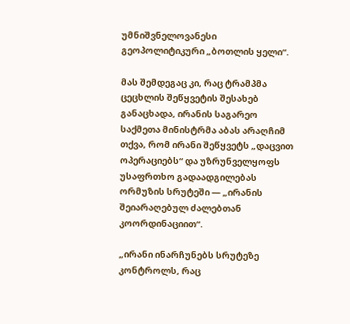უმნიშვნელოვანესი გეოპოლიტიკური „ბოთლის ყელი“.

მას შემდეგაც კი, რაც ტრამპმა ცეცხლის შეწყვეტის შესახებ განაცხადა, ირანის საგარეო საქმეთა მინისტრმა აბას არაღჩიმ თქვა, რომ ირანი შეწყვეტს „დაცვით ოპერაციებს“ და უზრუნველყოფს უსაფრთხო გადაადგილებას ორმუზის სრუტეში — „ირანის შეიარაღებულ ძალებთან კოორდინაციით“.

„ირანი ინარჩუნებს სრუტეზე კონტროლს, რაც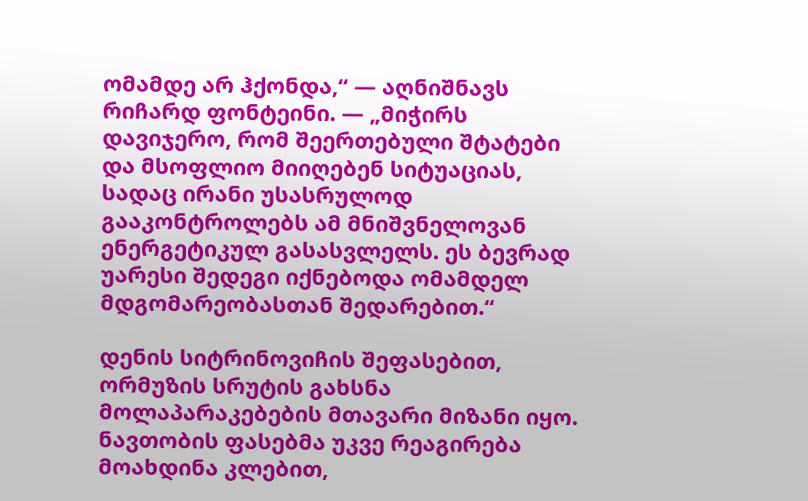ომამდე არ ჰქონდა,“ — აღნიშნავს რიჩარდ ფონტეინი. — „მიჭირს დავიჯერო, რომ შეერთებული შტატები და მსოფლიო მიიღებენ სიტუაციას, სადაც ირანი უსასრულოდ გააკონტროლებს ამ მნიშვნელოვან ენერგეტიკულ გასასვლელს. ეს ბევრად უარესი შედეგი იქნებოდა ომამდელ მდგომარეობასთან შედარებით.“

დენის სიტრინოვიჩის შეფასებით, ორმუზის სრუტის გახსნა მოლაპარაკებების მთავარი მიზანი იყო. ნავთობის ფასებმა უკვე რეაგირება მოახდინა კლებით,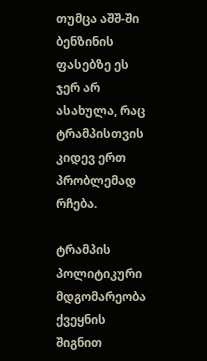თუმცა აშშ-ში ბენზინის ფასებზე ეს ჯერ არ ასახულა, რაც ტრამპისთვის კიდევ ერთ პრობლემად რჩება.

ტრამპის პოლიტიკური მდგომარეობა ქვეყნის შიგნით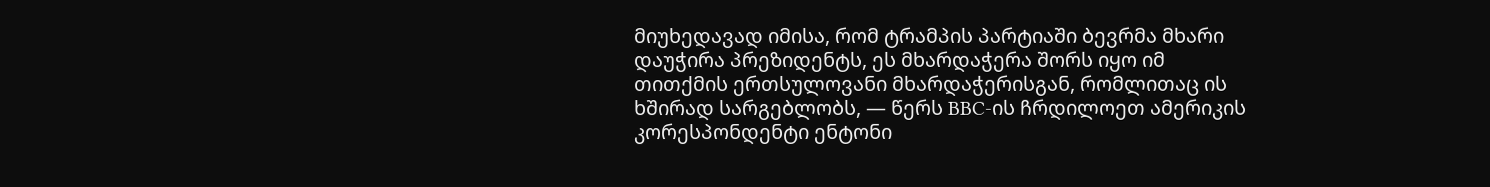მიუხედავად იმისა, რომ ტრამპის პარტიაში ბევრმა მხარი დაუჭირა პრეზიდენტს, ეს მხარდაჭერა შორს იყო იმ თითქმის ერთსულოვანი მხარდაჭერისგან, რომლითაც ის ხშირად სარგებლობს, — წერს BBC-ის ჩრდილოეთ ამერიკის კორესპონდენტი ენტონი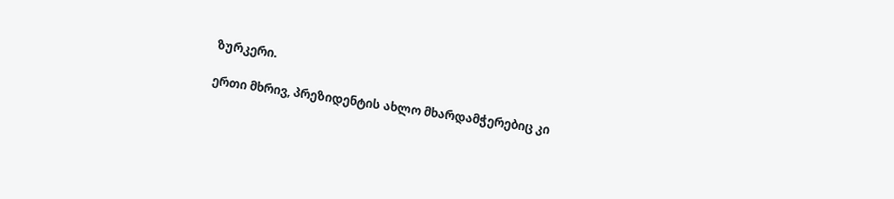ზურკერი.

ერთი მხრივ, პრეზიდენტის ახლო მხარდამჭერებიც კი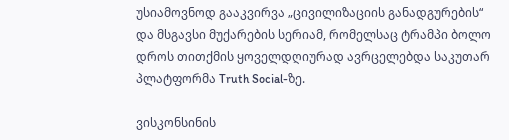უსიამოვნოდ გააკვირვა „ცივილიზაციის განადგურების“ და მსგავსი მუქარების სერიამ, რომელსაც ტრამპი ბოლო დროს თითქმის ყოველდღიურად ავრცელებდა საკუთარ პლატფორმა Truth Social-ზე.

ვისკონსინის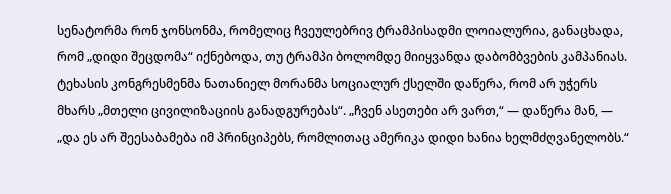სენატორმა რონ ჯონსონმა, რომელიც ჩვეულებრივ ტრამპისადმი ლოიალურია, განაცხადა, რომ „დიდი შეცდომა“ იქნებოდა, თუ ტრამპი ბოლომდე მიიყვანდა დაბომბვების კამპანიას. ტეხასის კონგრესმენმა ნათანიელ მორანმა სოციალურ ქსელში დაწერა, რომ არ უჭერს მხარს „მთელი ცივილიზაციის განადგურებას“. „ჩვენ ასეთები არ ვართ,“ — დაწერა მან, — „და ეს არ შეესაბამება იმ პრინციპებს, რომლითაც ამერიკა დიდი ხანია ხელმძღვანელობს.“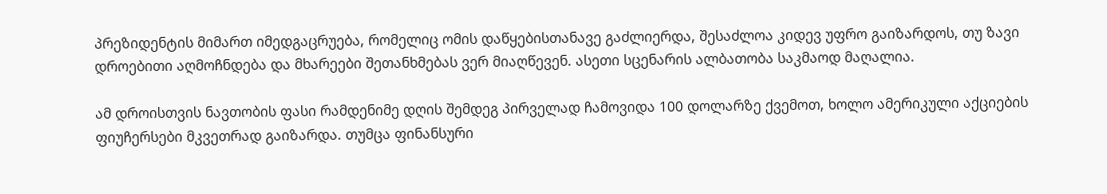პრეზიდენტის მიმართ იმედგაცრუება, რომელიც ომის დაწყებისთანავე გაძლიერდა, შესაძლოა კიდევ უფრო გაიზარდოს, თუ ზავი დროებითი აღმოჩნდება და მხარეები შეთანხმებას ვერ მიაღწევენ. ასეთი სცენარის ალბათობა საკმაოდ მაღალია.

ამ დროისთვის ნავთობის ფასი რამდენიმე დღის შემდეგ პირველად ჩამოვიდა 100 დოლარზე ქვემოთ, ხოლო ამერიკული აქციების ფიუჩერსები მკვეთრად გაიზარდა. თუმცა ფინანსური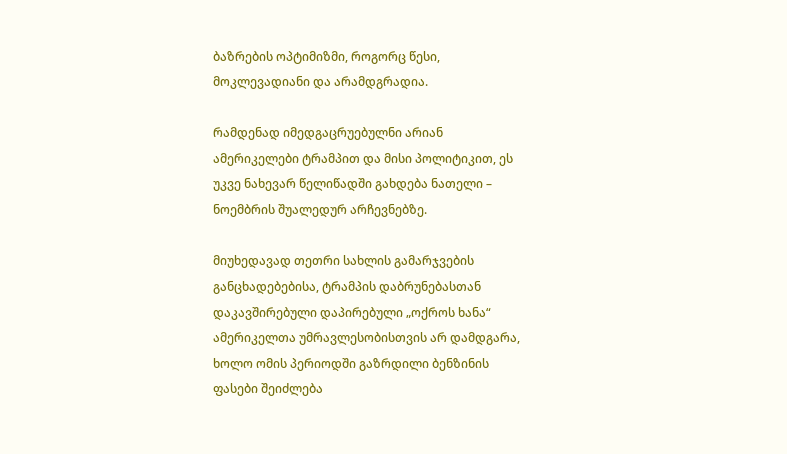ბაზრების ოპტიმიზმი, როგორც წესი, მოკლევადიანი და არამდგრადია.

რამდენად იმედგაცრუებულნი არიან ამერიკელები ტრამპით და მისი პოლიტიკით, ეს უკვე ნახევარ წელიწადში გახდება ნათელი – ნოემბრის შუალედურ არჩევნებზე.

მიუხედავად თეთრი სახლის გამარჯვების განცხადებებისა, ტრამპის დაბრუნებასთან დაკავშირებული დაპირებული „ოქროს ხანა“ ამერიკელთა უმრავლესობისთვის არ დამდგარა, ხოლო ომის პერიოდში გაზრდილი ბენზინის ფასები შეიძლება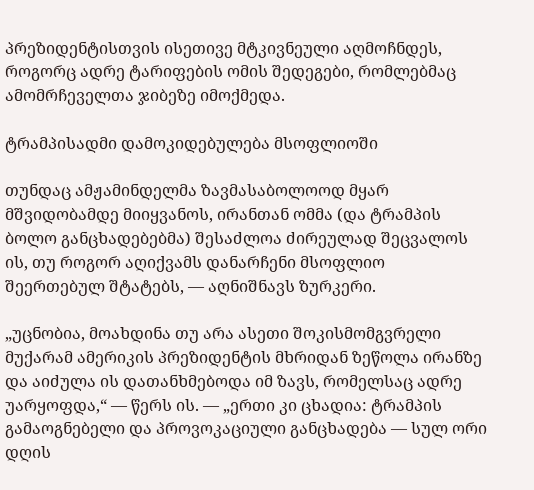პრეზიდენტისთვის ისეთივე მტკივნეული აღმოჩნდეს, როგორც ადრე ტარიფების ომის შედეგები, რომლებმაც ამომრჩეველთა ჯიბეზე იმოქმედა.

ტრამპისადმი დამოკიდებულება მსოფლიოში

თუნდაც ამჟამინდელმა ზავმასაბოლოოდ მყარ მშვიდობამდე მიიყვანოს, ირანთან ომმა (და ტრამპის ბოლო განცხადებებმა) შესაძლოა ძირეულად შეცვალოს ის, თუ როგორ აღიქვამს დანარჩენი მსოფლიო შეერთებულ შტატებს, — აღნიშნავს ზურკერი.

„უცნობია, მოახდინა თუ არა ასეთი შოკისმომგვრელი მუქარამ ამერიკის პრეზიდენტის მხრიდან ზეწოლა ირანზე და აიძულა ის დათანხმებოდა იმ ზავს, რომელსაც ადრე უარყოფდა,“ — წერს ის. — „ერთი კი ცხადია: ტრამპის გამაოგნებელი და პროვოკაციული განცხადება — სულ ორი დღის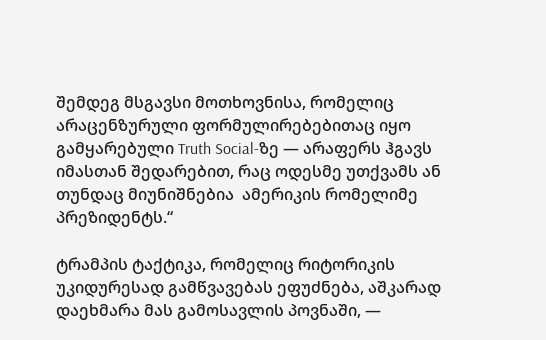შემდეგ მსგავსი მოთხოვნისა, რომელიც არაცენზურული ფორმულირებებითაც იყო გამყარებული Truth Social-ზე — არაფერს ჰგავს იმასთან შედარებით, რაც ოდესმე უთქვამს ან თუნდაც მიუნიშნებია  ამერიკის რომელიმე პრეზიდენტს.“

ტრამპის ტაქტიკა, რომელიც რიტორიკის უკიდურესად გამწვავებას ეფუძნება, აშკარად დაეხმარა მას გამოსავლის პოვნაში, —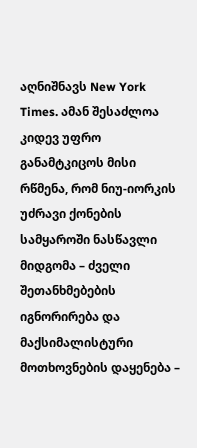აღნიშნავს New York Times. ამან შესაძლოა კიდევ უფრო განამტკიცოს მისი რწმენა, რომ ნიუ-იორკის უძრავი ქონების სამყაროში ნასწავლი მიდგომა – ძველი შეთანხმებების იგნორირება და მაქსიმალისტური მოთხოვნების დაყენება –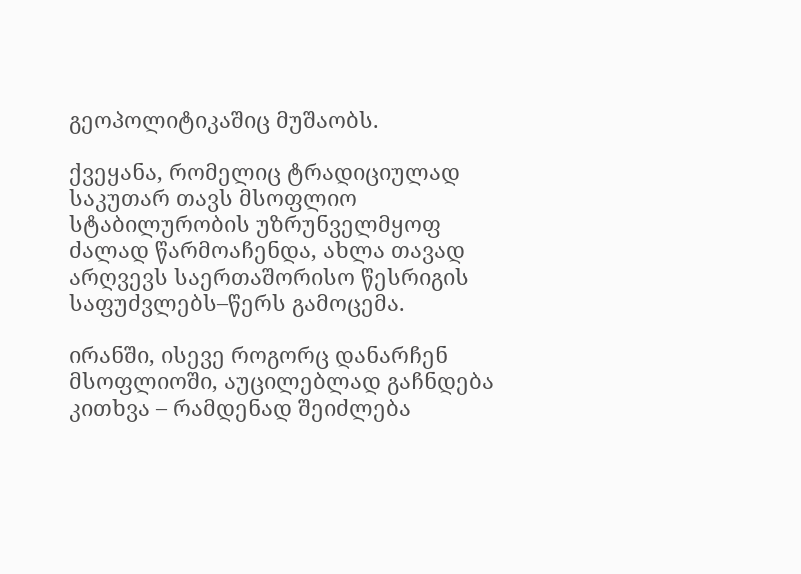გეოპოლიტიკაშიც მუშაობს.

ქვეყანა, რომელიც ტრადიციულად საკუთარ თავს მსოფლიო სტაბილურობის უზრუნველმყოფ ძალად წარმოაჩენდა, ახლა თავად არღვევს საერთაშორისო წესრიგის საფუძვლებს–წერს გამოცემა.

ირანში, ისევე როგორც დანარჩენ მსოფლიოში, აუცილებლად გაჩნდება კითხვა – რამდენად შეიძლება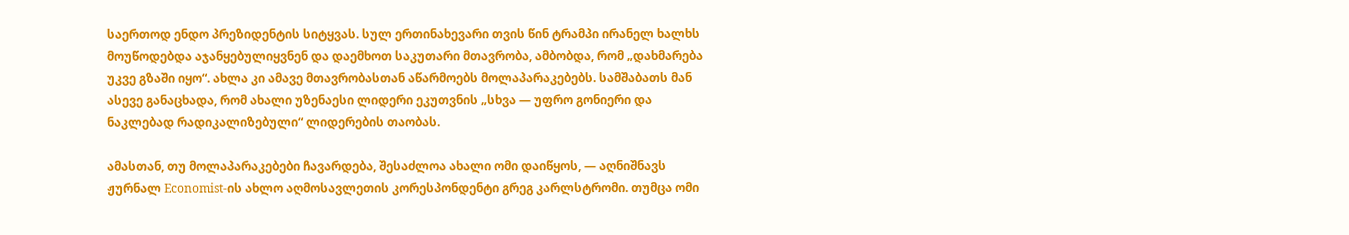საერთოდ ენდო პრეზიდენტის სიტყვას. სულ ერთინახევარი თვის წინ ტრამპი ირანელ ხალხს მოუწოდებდა აჯანყებულიყვნენ და დაემხოთ საკუთარი მთავრობა, ამბობდა, რომ „დახმარება უკვე გზაში იყო“. ახლა კი ამავე მთავრობასთან აწარმოებს მოლაპარაკებებს. სამშაბათს მან ასევე განაცხადა, რომ ახალი უზენაესი ლიდერი ეკუთვნის „სხვა — უფრო გონიერი და ნაკლებად რადიკალიზებული“ ლიდერების თაობას.

ამასთან, თუ მოლაპარაკებები ჩავარდება, შესაძლოა ახალი ომი დაიწყოს, — აღნიშნავს ჟურნალ Economist-ის ახლო აღმოსავლეთის კორესპონდენტი გრეგ კარლსტრომი. თუმცა ომი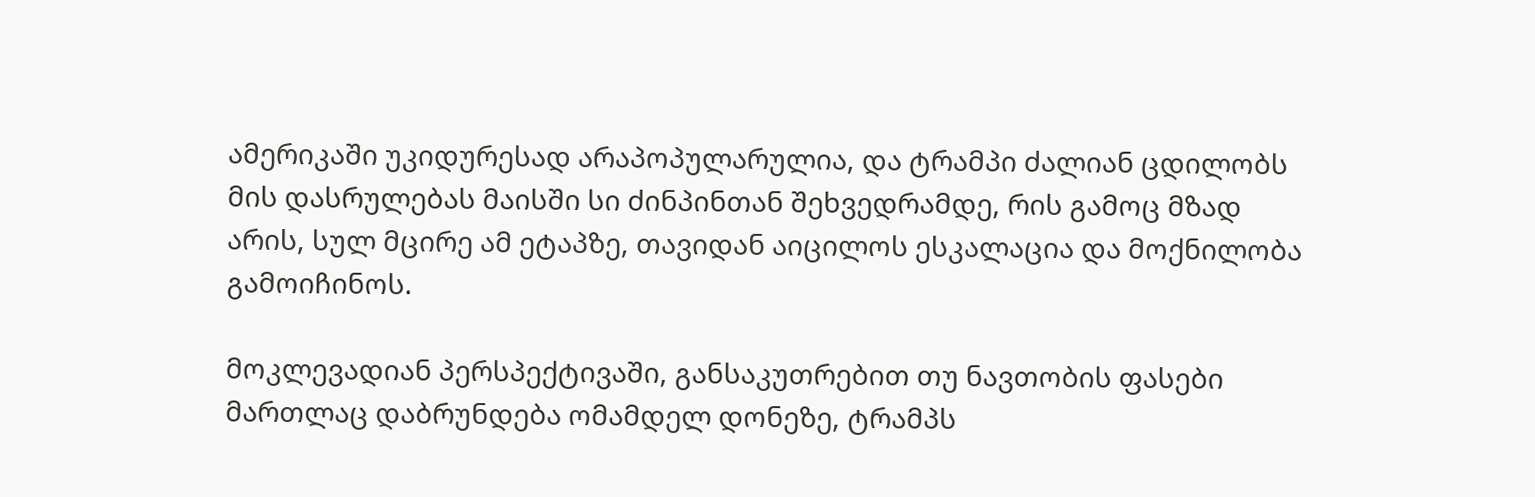ამერიკაში უკიდურესად არაპოპულარულია, და ტრამპი ძალიან ცდილობს მის დასრულებას მაისში სი ძინპინთან შეხვედრამდე, რის გამოც მზად არის, სულ მცირე ამ ეტაპზე, თავიდან აიცილოს ესკალაცია და მოქნილობა გამოიჩინოს.

მოკლევადიან პერსპექტივაში, განსაკუთრებით თუ ნავთობის ფასები მართლაც დაბრუნდება ომამდელ დონეზე, ტრამპს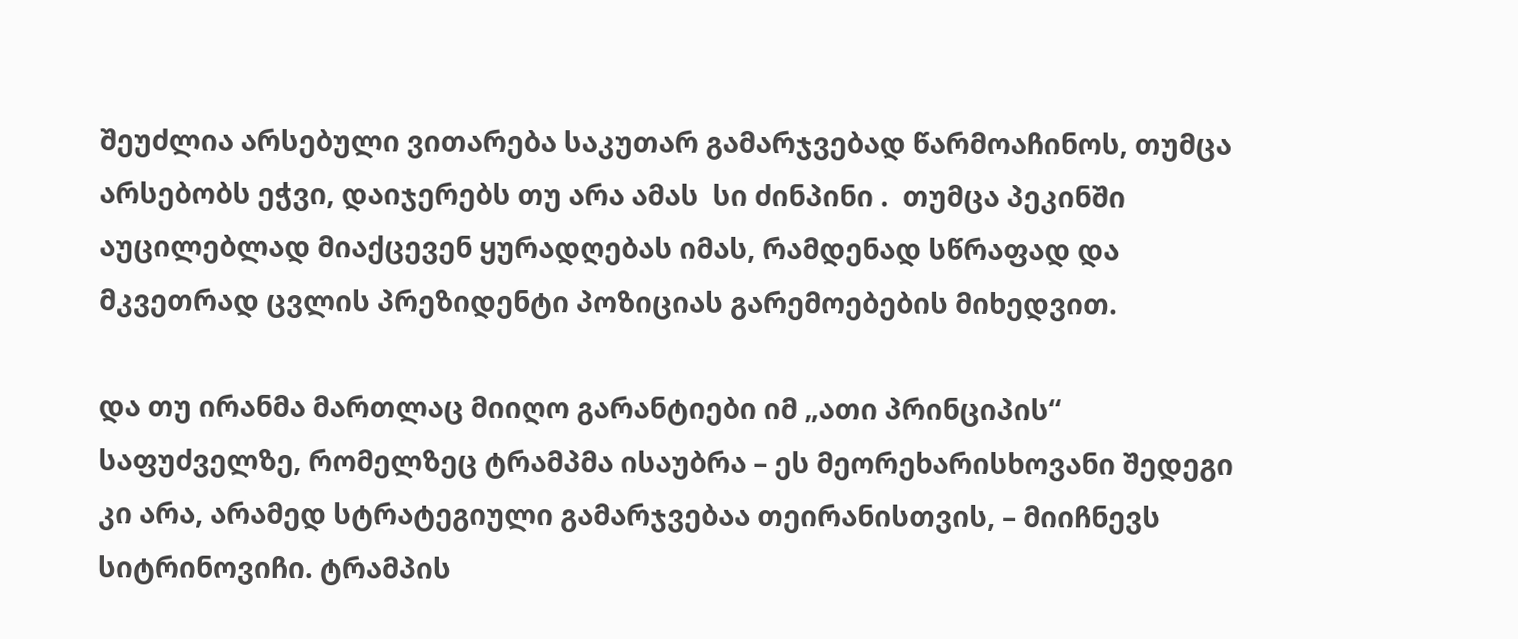შეუძლია არსებული ვითარება საკუთარ გამარჯვებად წარმოაჩინოს, თუმცა არსებობს ეჭვი, დაიჯერებს თუ არა ამას  სი ძინპინი .  თუმცა პეკინში აუცილებლად მიაქცევენ ყურადღებას იმას, რამდენად სწრაფად და მკვეთრად ცვლის პრეზიდენტი პოზიციას გარემოებების მიხედვით.

და თუ ირანმა მართლაც მიიღო გარანტიები იმ „ათი პრინციპის“ საფუძველზე, რომელზეც ტრამპმა ისაუბრა – ეს მეორეხარისხოვანი შედეგი კი არა, არამედ სტრატეგიული გამარჯვებაა თეირანისთვის, – მიიჩნევს სიტრინოვიჩი. ტრამპის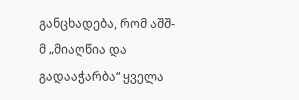განცხადება, რომ აშშ-მ „მიაღწია და გადააჭარბა“ ყველა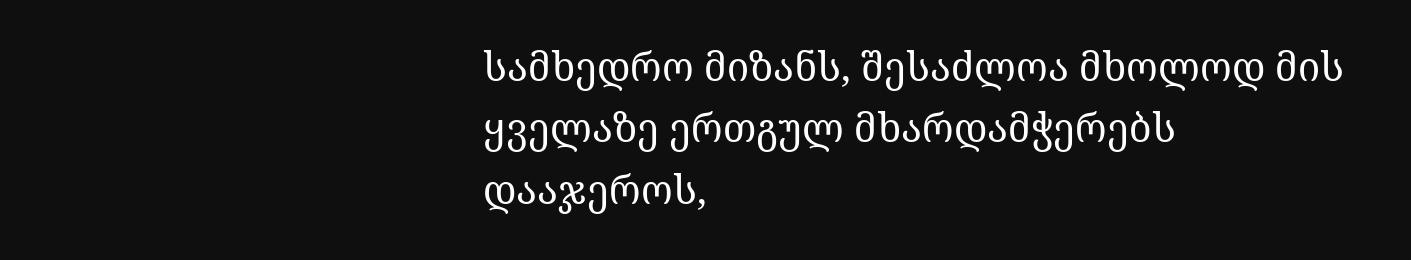სამხედრო მიზანს, შესაძლოა მხოლოდ მის ყველაზე ერთგულ მხარდამჭერებს დააჯეროს,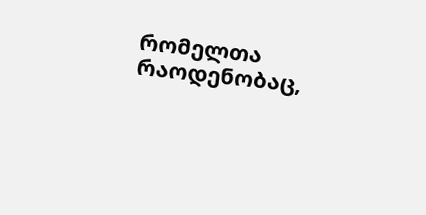რომელთა რაოდენობაც,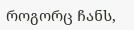როგორც ჩანს,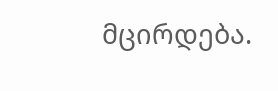მცირდება.